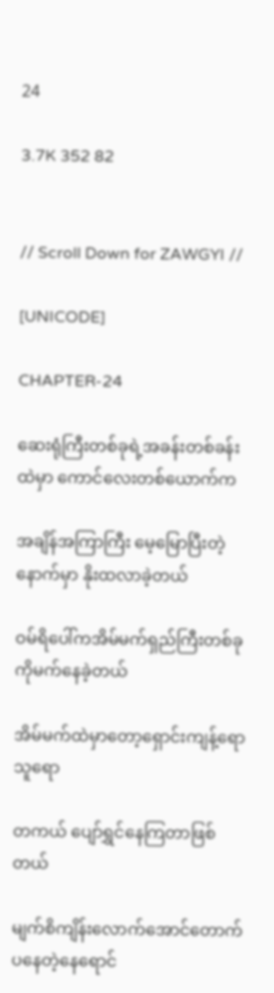24

3.7K 352 82


// Scroll Down for ZAWGYI //

[UNICODE]

CHAPTER-24

ဆေးရုံကြီးတစ်ခုရဲ့အခန်းတစ်ခန်းထဲမှာ ကောင်လေးတစ်ယောက်က

အချိန်အကြာကြီး မေ့မြောပြီးတဲ့နောက်မှာ နိုးထလာခဲ့တယ်

ဝမ်ရိပေါ်ကအိမ်မက်ရှည်ကြီးတစ်ခုကိုမက်နေခဲ့တယ်

အိမ်မက်ထဲမှာတော့ရှောင်းကျန့်‌ရောသူရော

တကယ် ပျော်ရွှင်နေကြတာဖြစ်တယ်

မျက်စိကျိန်းလောက်အောင်တောက်ပနေတဲ့နေရောင်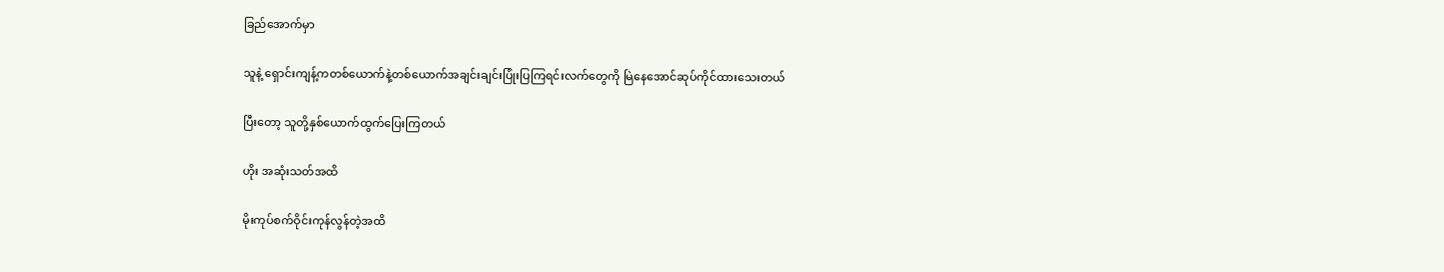ခြည်အောက်မှာ

သူနဲ့ ရှောင်းကျန့်ကတစ်ယောက်နဲ့တစ်ယောက်အချင်းချင်းပြုံးပြကြရင်းလက်တွေကို မြဲနေအောင်ဆုပ်ကိုင်ထားသေးတယ်

ပြီးတော့ သူတို့နှစ်ယောက်ထွက်ပြေးကြတယ်

ဟိုး အဆုံးသတ်အထိ

မိုးကုပ်စက်ဝိုင်းကုန်လွန်တဲ့အထိ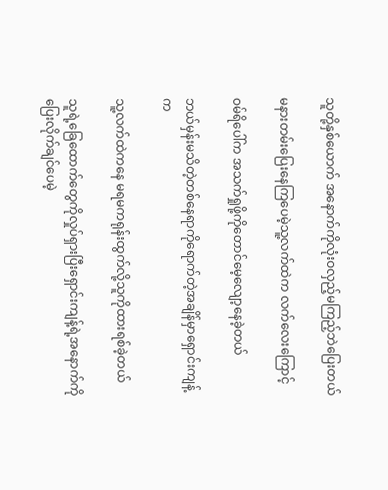သူတို့နှစ်ယောက် အနောက်ကိုလုံးဝလှည့်မကြည့်ဘဲပြေးတယ်

မနားတမ်းပြေးနေကြပေမဲ့သူ့လက်ထဲက လက်လေးကြောင့်

ဝမ်ရိပေါ်က အသက်ရှုဖို့ကိုတောင်မေ့လျော့နေခဲ့တယ်

ဘယ်မှန်းမသိတဲ့တစ်နေရာကိုရောက်တဲ့အချိန်မှာရှောင်းကျန့်က

သူ့လက်ထဲကနေ မရမကရုန်းထွက်လို့သူကိုထားရစ်ခဲ့တယ်

သူရဲ့‌ခြေထောက်တွေကိုလှုပ်ရှားပြီးရှောင်းကျန့်ရဲ့အနောက်ကိုပြေးလိုက်ချင်ပေမဲ့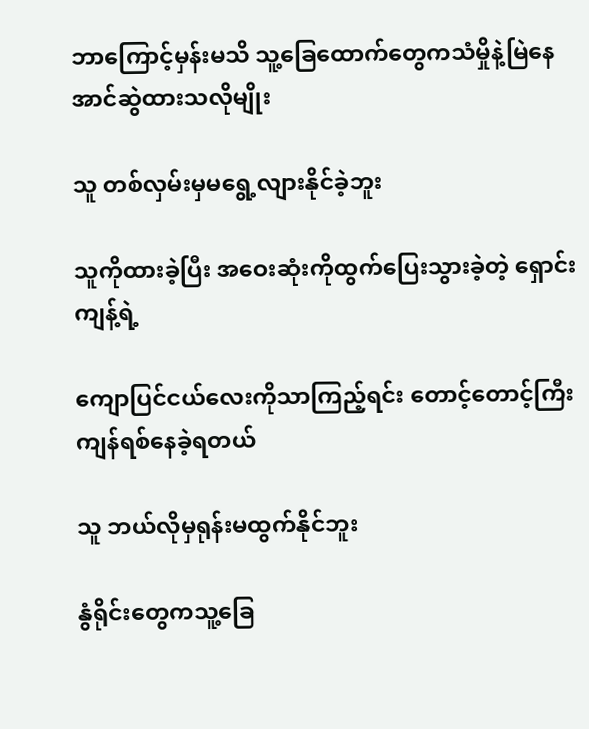ဘာကြောင့်မှန်းမသိ သူ့ခြေထောက်တွေကသံမှိုနဲ့မြဲ‌နေအာင်ဆွဲထားသလိုမျိုး

သူ တစ်လှမ်းမှမရွေ့လျားနိုင်ခဲ့ဘူး

သူကိုထားခဲ့ပြီး အဝေးဆုံးကိုထွက်ပြေးသွားခဲ့တဲ့ ရှောင်းကျန့်ရဲ့

ကျောပြင်ငယ်လေးကိုသာကြည့်ရင်း တောင့်တောင့်ကြီးကျန်ရစ်နေခဲ့ရတယ်

သူ ဘယ်လိုမှရုန်းမထွက်နိုင်ဘူး

နွံရိုင်းတွေကသူ့ခြေ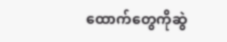ထောက်တွေကိုဆွဲ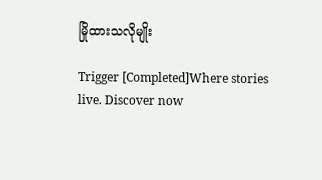မြိုထားသလိုမျိုး

Trigger [Completed]Where stories live. Discover now